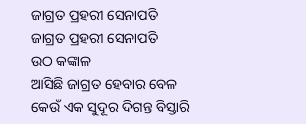ଜାଗ୍ରତ ପ୍ରହରୀ ସେନାପତି
ଜାଗ୍ରତ ପ୍ରହରୀ ସେନାପତି
ଉଠ କଙ୍କାଳ
ଆସିଛି ଜାଗ୍ରତ ହେବାର ବେଳ
କେଉଁ ଏକ ସୁଦୂର ଦିଗନ୍ତ ବିସ୍ତାରି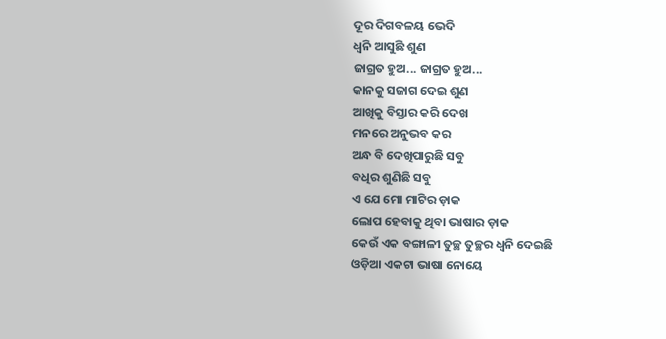ଦୂର ଦିଗବଳୟ ଭେଦି
ଧ୍ଵନି ଆସୁଛି ଶୁଣ
ଜାଗ୍ରତ ହୁଅ... ଜାଗ୍ରତ ହୁଅ...
କାନକୁ ସଜାଗ ଦେଇ ଶୁଣ
ଆଖିକୁ ବିସ୍ତାର କରି ଦେଖ
ମନରେ ଅନୁଭବ କର
ଅନ୍ଧ ବି ଦେଖିପାରୁଛି ସବୁ
ବଧିର ଶୁଣିଛି ସବୁ
ଏ ଯେ ମୋ ମାଟିର ଡ଼ାକ
ଲୋପ ହେବାକୁ ଥିବା ଭାଷାର ଡ଼ାକ
କେଉଁ ଏକ ବଙ୍ଗାଳୀ ତୁଚ୍ଛ ତୁଚ୍ଛର ଧ୍ଵନି ଦେଇଛି
ଓଡ଼ିଆ ଏକଟା ଭାଷା ନୋୟେ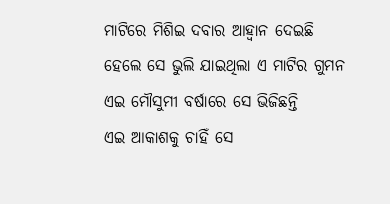ମାଟିରେ ମିଶିଇ ଦବାର ଆହ୍ୱାନ ଦେଇଛି
ହେଲେ ସେ ଭୁଲି ଯାଇଥିଲା ଏ ମାଟିର ଗୁମନ
ଏଇ ମୌସୁମୀ ବର୍ଷାରେ ସେ ଭିଜିଛନ୍ତି
ଏଇ ଆକାଶକୁ ଚାହିଁ ସେ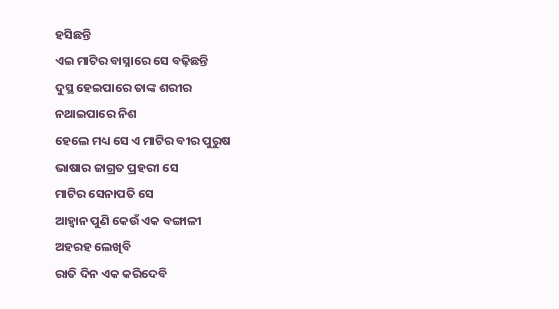ହସିଛନ୍ତି
ଏଇ ମାଟିର ବାସ୍ନାରେ ସେ ବଢ଼ିଛନ୍ତି
ଦୁସ୍ଥ ହେଇପାରେ ତାଙ୍କ ଶରୀର
ନଥାଇପାରେ ନିଶ
ହେଲେ ମଧ୍ୟ ସେ ଏ ମାଟିର ବୀର ପୁରୁଷ
ଭାଷାର ଜାଗ୍ରତ ପ୍ରହରୀ ସେ
ମାଟିର ସେନାପତି ସେ
ଆହ୍ୱାନ ପୁଣି କେଉଁ ଏକ ବଙ୍ଗାଳୀ
ଅହରହ ଲେଖିବି
ରାତି ଦିନ ଏକ କରିଦେବି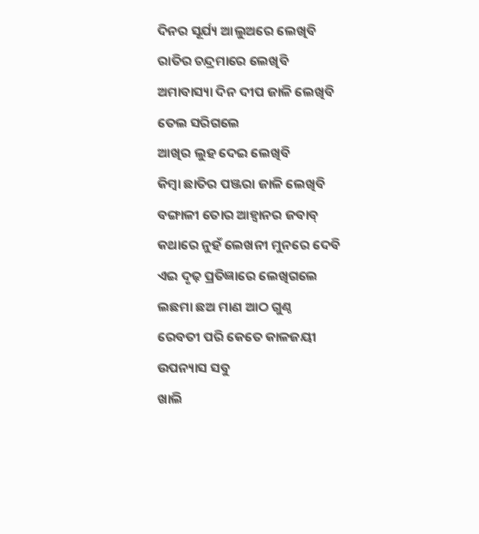ଦିନର ସୂର୍ଯ୍ୟ ଆଲୁଅରେ ଲେଖିବି
ରାତିର ଚନ୍ଦ୍ରମାରେ ଲେଖିବି
ଅମାବାସ୍ୟା ଦିନ ଦୀପ ଜାଳି ଲେଖିବି
ତେଲ ସରିଗଲେ
ଆଖିର ଲୁହ ଦେଇ ଲେଖିବି
କିମ୍ବା ଛାତିର ପଞ୍ଜରା ଜାଳି ଲେଖିବି
ବଙ୍ଗାଳୀ ତୋର ଆହ୍ୱାନର ଜବାବ୍
କଥାରେ ନୁହଁ ଲେଖନୀ ମୁନରେ ଦେବି
ଏଇ ଦୃଢ଼ ପ୍ରତିଜ୍ଞାରେ ଲେଖିଗଲେ
ଲଛମା ଛଅ ମାଣ ଆଠ ଗୁଣ୍ଠ
ରେବତୀ ପରି କେତେ କାଳଜୟୀ
ଉପନ୍ୟାସ ସବୁ
ଖାଲି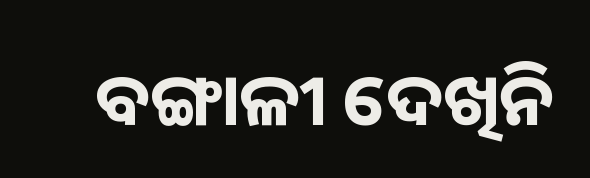ବଙ୍ଗାଳୀ ଦେଖିନି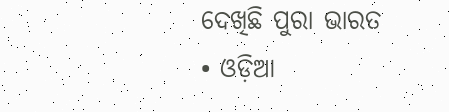ଦେଖିଛି ପୁରା ଭାରତ
• ଓଡ଼ିଆ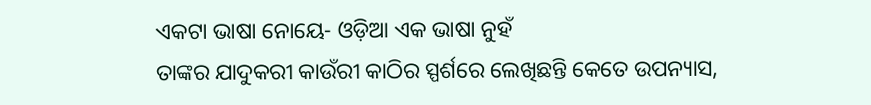ଏକଟା ଭାଷା ନୋୟେ- ଓଡ଼ିଆ ଏକ ଭାଷା ନୁହଁ
ତାଙ୍କର ଯାଦୁକରୀ କାଉଁରୀ କାଠିର ସ୍ପର୍ଶରେ ଲେଖିଛନ୍ତି କେତେ ଉପନ୍ୟାସ,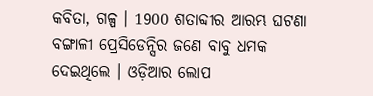କବିତା, ଗଳ୍ପ । 1900 ଶତାବ୍ଦୀର ଆରମ୍ଭ ଘଟଣା ବଙ୍ଗାଳୀ ପ୍ରେସିଡେନ୍ସିର ଜଣେ ବାବୁ ଧମକ ଦେଇଥିଲେ । ଓଡ଼ିଆର ଲୋପ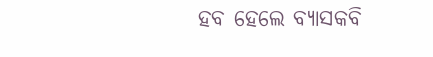ହବ ହେଲେ ବ୍ୟାସକବି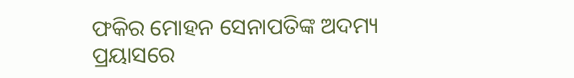ଫକିର ମୋହନ ସେନାପତିଙ୍କ ଅଦମ୍ୟ ପ୍ରୟାସରେ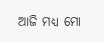ଆଜି ମଧ୍ୟ ମୋ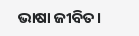ଭାଷା ଜୀବିତ।